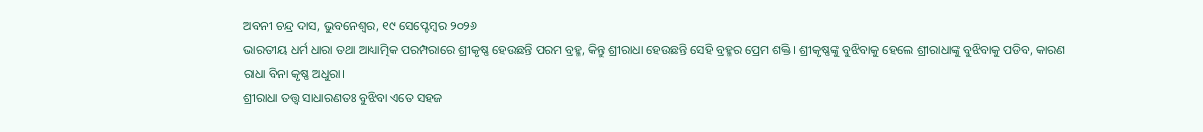ଅବନୀ ଚନ୍ଦ୍ର ଦାସ, ଭୁବନେଶ୍ୱର, ୧୯ ସେପ୍ଟେମ୍ବର ୨୦୨୬
ଭାରତୀୟ ଧର୍ମ ଧାରା ତଥା ଆଧ୍ୟାତ୍ମିକ ପରମ୍ପରାରେ ଶ୍ରୀକୃଷ୍ଣ ହେଉଛନ୍ତି ପରମ ବ୍ରହ୍ମ, କିନ୍ତୁ ଶ୍ରୀରାଧା ହେଉଛନ୍ତି ସେହି ବ୍ରହ୍ମର ପ୍ରେମ ଶକ୍ତି। ଶ୍ରୀକୃଷ୍ଣଙ୍କୁ ବୁଝିବାକୁ ହେଲେ ଶ୍ରୀରାଧାଙ୍କୁ ବୁଝିବାକୁ ପଡିବ, କାରଣ ରାଧା ବିନା କୃଷ୍ଣ ଅଧୁରା।
ଶ୍ରୀରାଧା ତତ୍ତ୍ୱ ସାଧାରଣତଃ ବୁଝିବା ଏତେ ସହଜ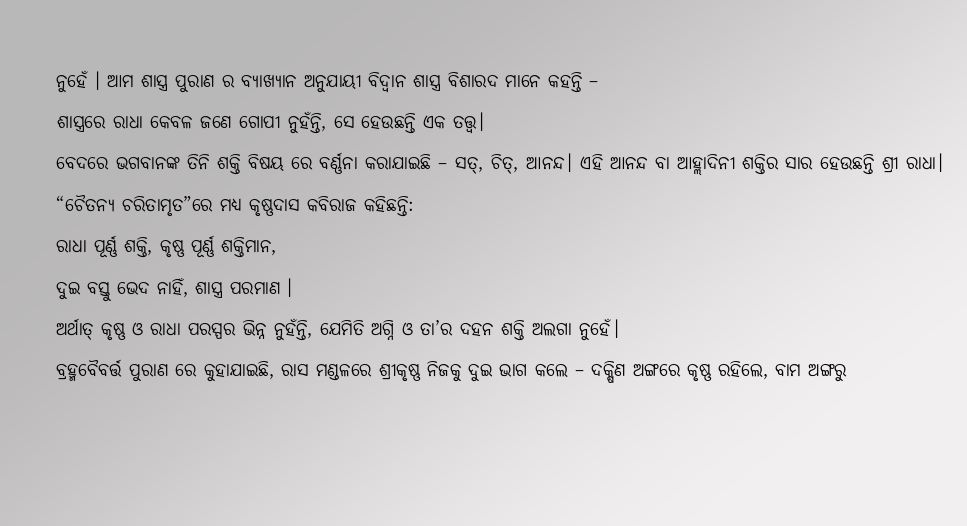ନୁହେଁ । ଆମ ଶାସ୍ତ୍ର ପୁରାଣ ର ବ୍ୟାଖ୍ୟାନ ଅନୁଯାୟୀ ବିଦ୍ୱାନ ଶାସ୍ତ୍ର ବିଶାରଦ ମାନେ କହନ୍ତି –
ଶାସ୍ତ୍ରରେ ରାଧା କେବଳ ଜଣେ ଗୋପୀ ନୁହଁନ୍ତି, ସେ ହେଉଛନ୍ତି ଏକ ତତ୍ତ୍ୱ।
ବେଦରେ ଭଗବାନଙ୍କ ତିନି ଶକ୍ତି ବିଷୟ ରେ ବର୍ଣ୍ଣନା କରାଯାଇଛି – ସତ୍, ଚିତ୍, ଆନନ୍ଦ। ଏହି ଆନନ୍ଦ ବା ଆହ୍ଲାଦିନୀ ଶକ୍ତିର ସାର ହେଉଛନ୍ତି ଶ୍ରୀ ରାଧା। “ଚୈତନ୍ୟ ଚରିତାମୃତ”ରେ ମଧ୍ୟ କୃଷ୍ଣଦାସ କବିରାଜ କହିଛନ୍ତି:
ରାଧା ପୂର୍ଣ୍ଣ ଶକ୍ତି, କୃଷ୍ଣ ପୂର୍ଣ୍ଣ ଶକ୍ତିମାନ,
ଦୁଇ ବସ୍ତୁ ଭେଦ ନାହିଁ, ଶାସ୍ତ୍ର ପରମାଣ ।
ଅର୍ଥାତ୍ କୃଷ୍ଣ ଓ ରାଧା ପରସ୍ପର ଭିନ୍ନ ନୁହଁନ୍ତି, ଯେମିତି ଅଗ୍ନି ଓ ତା’ର ଦହନ ଶକ୍ତି ଅଲଗା ନୁହେଁ।
ବ୍ରହ୍ମବୈବର୍ତ୍ତ ପୁରାଣ ରେ କୁହାଯାଇଛି, ରାସ ମଣ୍ଡଳରେ ଶ୍ରୀକୃଷ୍ଣ ନିଜକୁ ଦୁଇ ଭାଗ କଲେ – ଦକ୍ଷିଣ ଅଙ୍ଗରେ କୃଷ୍ଣ ରହିଲେ, ବାମ ଅଙ୍ଗରୁ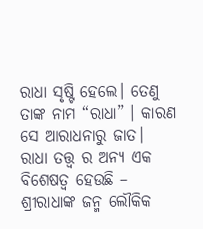ରାଧା ସୃଷ୍ଟି ହେଲେ। ତେଣୁ ତାଙ୍କ ନାମ “ରାଧା” । କାରଣ ସେ ଆରାଧନାରୁ ଜାତ।
ରାଧା ତତ୍ତ୍ଵ ର ଅନ୍ୟ ଏକ ବିଶେଷତ୍ଵ ହେଉଛି –
ଶ୍ରୀରାଧାଙ୍କ ଜନ୍ମ ଲୌକିକ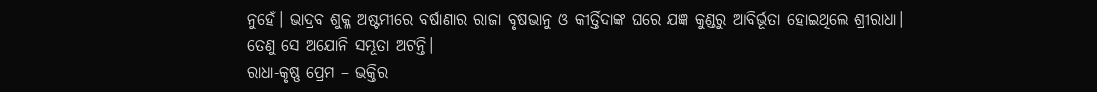ନୁହେଁ। ଭାଦ୍ରବ ଶୁକ୍ଳ ଅଷ୍ଟମୀରେ ବର୍ଷାଣାର ରାଜା ବୃଷଭାନୁ ଓ କୀର୍ତ୍ତିଦାଙ୍କ ଘରେ ଯଜ୍ଞ କୁଣ୍ଡରୁ ଆବିର୍ଭୂତା ହୋଇଥିଲେ ଶ୍ରୀରାଧା। ତେଣୁ ସେ ଅଯୋନି ସମ୍ଭୂତା ଅଟନ୍ତି।
ରାଧା-କୃଷ୍ଣ ପ୍ରେମ – ଭକ୍ତିର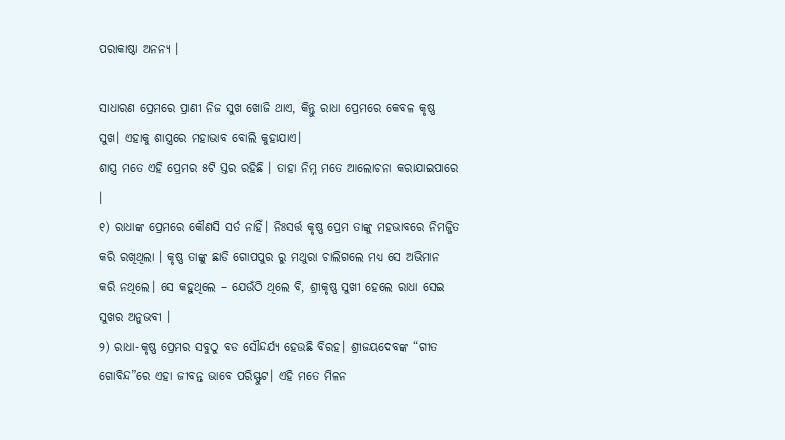ପରାକାଷ୍ଠା ଅନନ୍ୟ ।

ସାଧାରଣ ପ୍ରେମରେ ପ୍ରାଣୀ ନିଜ ସୁଖ ଖୋଜି ଥାଏ, କିନ୍ତୁ ରାଧା ପ୍ରେମରେ କେବଳ କୃଷ୍ଣ ସୁଖ। ଏହାକୁ ଶାସ୍ତ୍ରରେ ମହାଭାବ ବୋଲି କୁହାଯାଏ।
ଶାସ୍ତ୍ର ମତେ ଏହି ପ୍ରେମର ୫ଟି ସ୍ତର ରହିଛି । ତାହା ନିମ୍ନ ମତେ ଆଲୋଚନା କରାଯାଇପାରେ ।
୧) ରାଧାଙ୍କ ପ୍ରେମରେ କୌଣସି ସର୍ତ ନାହିଁ। ନିଃସର୍ତ୍ତ କୃଷ୍ଣ ପ୍ରେମ ତାଙ୍କୁ ମହଭାବରେ ନିମଜ୍ଜିତ କରି ରଖିଥିଲା । କୃଷ୍ଣ ତାଙ୍କୁ ଛାଡି ଗୋପପୁର ରୁ ମଥୁରା ଚାଲିଗଲେ ମଧ୍ୟ ସେ ଅଭିମାନ କରି ନଥିଲେ। ସେ କହୁଥିଲେ – ଯେଉଁଠି ଥିଲେ ବି, ଶ୍ରୀକୃଷ୍ଣ ସୁଖୀ ହେଲେ ରାଧା ସେଇ ସୁଖର ଅନୁଭବୀ ।
୨) ରାଧା-କୃଷ୍ଣ ପ୍ରେମର ସବୁଠୁ ବଡ ସୌନ୍ଦର୍ଯ୍ୟ ହେଉଛି ବିରହ। ଶ୍ରୀଜୟଦେବଙ୍କ “ଗୀତ ଗୋବିନ୍ଦ”ରେ ଏହା ଜୀବନ୍ତ ଭାବେ ପରିସ୍ଫୁଟ। ଏହି ମତେ ମିଳନ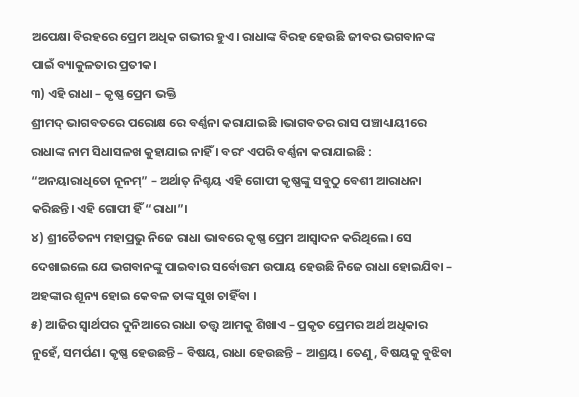ଅପେକ୍ଷା ବିରହରେ ପ୍ରେମ ଅଧିକ ଗଭୀର ହୁଏ। ରାଧାଙ୍କ ବିରହ ହେଉଛି ଜୀବର ଭଗବାନଙ୍କ ପାଇଁ ବ୍ୟାକୁଳତାର ପ୍ରତୀକ।
୩) ଏହି ରାଧା – କୃଷ୍ଣ ପ୍ରେମ ଭକ୍ତି
ଶ୍ରୀମଦ୍ ଭାଗବତରେ ପରୋକ୍ଷ ରେ ବର୍ଣ୍ଣନା କରାଯାଇଛି ।ଭାଗବତର ରାସ ପଞ୍ଚାଧ୍ୟାୟୀରେ ରାଧାଙ୍କ ନାମ ସିଧାସଳଖ କୁହାଯାଇ ନାହିଁ । ବରଂ ଏପରି ବର୍ଣ୍ଣନା କରାଯାଇଛି : “ଅନୟାରାଧିତୋ ନୂନମ୍” – ଅର୍ଥାତ୍ ନିଶ୍ଚୟ ଏହି ଗୋପୀ କୃଷ୍ଣଙ୍କୁ ସବୁଠୁ ବେଶୀ ଆରାଧନା କରିଛନ୍ତି। ଏହି ଗୋପୀ ହିଁ “ରାଧା”।
୪) ଶ୍ରୀଚୈତନ୍ୟ ମହାପ୍ରଭୁ ନିଜେ ରାଧା ଭାବରେ କୃଷ୍ଣ ପ୍ରେମ ଆସ୍ୱାଦନ କରିଥିଲେ। ସେ ଦେଖାଇଲେ ଯେ ଭଗବାନଙ୍କୁ ପାଇବାର ସର୍ବୋତ୍ତମ ଉପାୟ ହେଉଛି ନିଜେ ରାଧା ହୋଇଯିବା – ଅହଙ୍କାର ଶୂନ୍ୟ ହୋଇ କେବଳ ତାଙ୍କ ସୁଖ ଚାହିଁବା ।
୫) ଆଜିର ସ୍ୱାର୍ଥପର ଦୁନିଆରେ ରାଧା ତତ୍ତ୍ୱ ଆମକୁ ଶିଖାଏ – ପ୍ରକୃତ ପ୍ରେମର ଅର୍ଥ ଅଧିକାର ନୁହେଁ, ସମର୍ପଣ। କୃଷ୍ଣ ହେଉଛନ୍ତି – ବିଷୟ, ରାଧା ହେଉଛନ୍ତି – ଆଶ୍ରୟ। ତେଣୁ, ବିଷୟକୁ ବୁଝିବା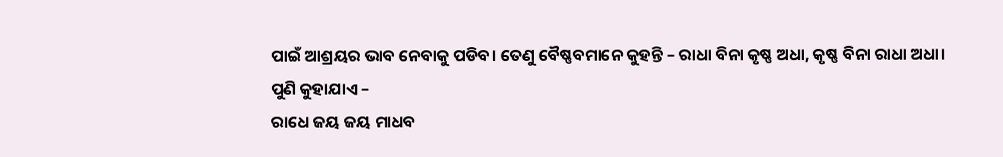ପାଇଁ ଆଶ୍ରୟର ଭାବ ନେବାକୁ ପଡିବ। ତେଣୁ ବୈଷ୍ଣବମାନେ କୁହନ୍ତି – ରାଧା ବିନା କୃଷ୍ଣ ଅଧା, କୃଷ୍ଣ ବିନା ରାଧା ଅଧା।
ପୁଣି କୁହାଯାଏ –
ରାଧେ ଜୟ ଜୟ ମାଧବ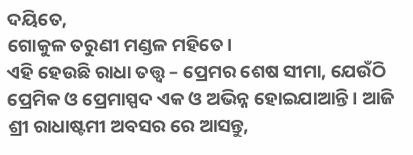ଦୟିତେ,
ଗୋକୁଳ ତରୁଣୀ ମଣ୍ଡଳ ମହିତେ।
ଏହି ହେଉଛି ରାଧା ତତ୍ତ୍ୱ – ପ୍ରେମର ଶେଷ ସୀମା, ଯେଉଁଠି ପ୍ରେମିକ ଓ ପ୍ରେମାସ୍ପଦ ଏକ ଓ ଅଭିନ୍ନ ହୋଇଯାଆନ୍ତି। ଆଜି ଶ୍ରୀ ରାଧାଷ୍ଟମୀ ଅବସର ରେ ଆସନ୍ତୁ,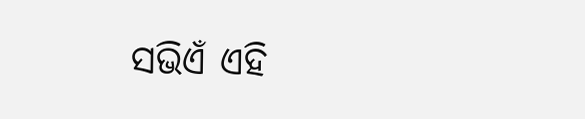ସଭିଏଁ ଏହି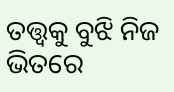ତତ୍ତ୍ୱକୁ ବୁଝି ନିଜ ଭିତରେ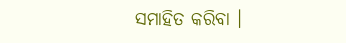ସମାହିତ କରିବା ।